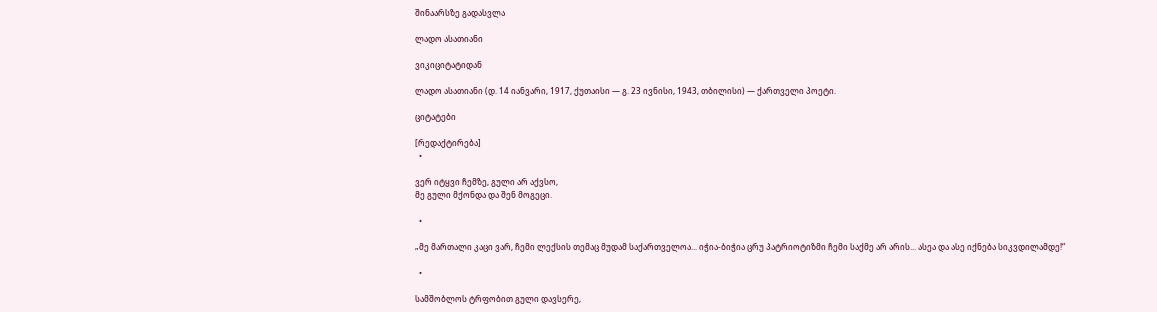შინაარსზე გადასვლა

ლადო ასათიანი

ვიკიციტატიდან

ლადო ასათიანი (დ. 14 იანვარი, 1917, ქუთაისი — გ. 23 ივნისი, 1943, თბილისი) — ქართველი პოეტი.

ციტატები

[რედაქტირება]
  •

ვერ იტყვი ჩემზე, გული არ აქვსო,
მე გული მქონდა და შენ მოგეცი.

  •

„მე მართალი კაცი ვარ, ჩემი ლექსის თემაც მუდამ საქართველოა... იჭია-ბიჭია ცრუ პატრიოტიზმი ჩემი საქმე არ არის... ასეა და ასე იქნება სიკვდილამდე!“

  •

სამშობლოს ტრფობით გული დავსერე,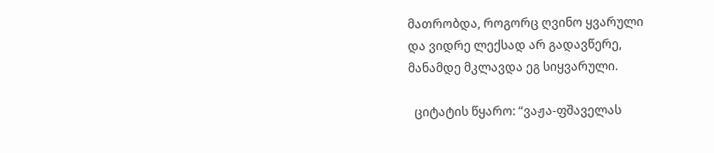მათრობდა, როგორც ღვინო ყვარული
და ვიდრე ლექსად არ გადავწერე,
მანამდე მკლავდა ეგ სიყვარული.

  ციტატის წყარო: “ვაჟა-ფშაველას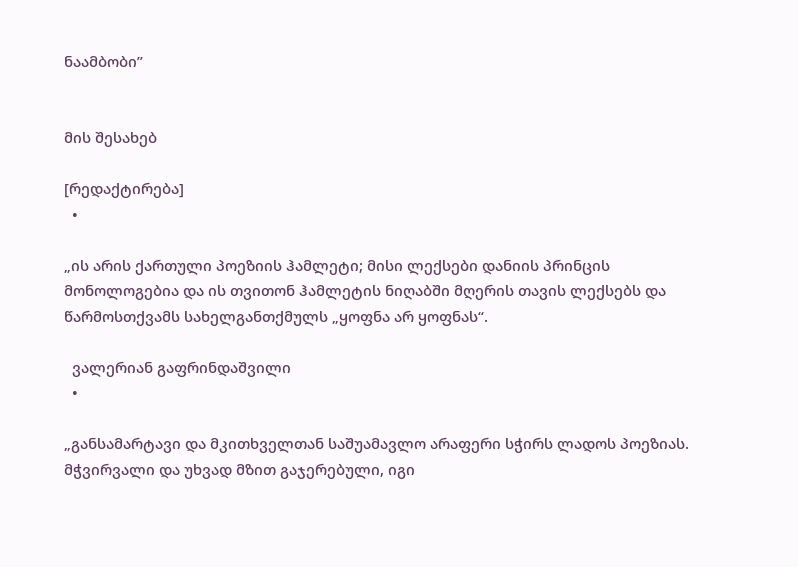ნაამბობი”


მის შესახებ

[რედაქტირება]
  •

„ის არის ქართული პოეზიის ჰამლეტი; მისი ლექსები დანიის პრინცის მონოლოგებია და ის თვითონ ჰამლეტის ნიღაბში მღერის თავის ლექსებს და წარმოსთქვამს სახელგანთქმულს „ყოფნა არ ყოფნას“.

  ვალერიან გაფრინდაშვილი
  •

„განსამარტავი და მკითხველთან საშუამავლო არაფერი სჭირს ლადოს პოეზიას. მჭვირვალი და უხვად მზით გაჯერებული, იგი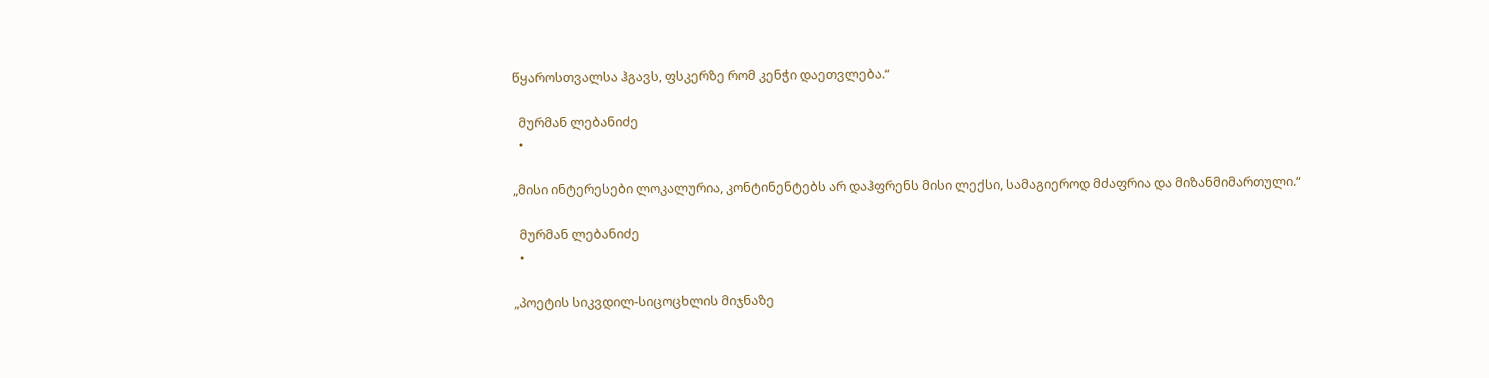წყაროსთვალსა ჰგავს, ფსკერზე რომ კენჭი დაეთვლება.“

  მურმან ლებანიძე
  •

„მისი ინტერესები ლოკალურია, კონტინენტებს არ დაჰფრენს მისი ლექსი, სამაგიეროდ მძაფრია და მიზანმიმართული.“

  მურმან ლებანიძე
  •

„პოეტის სიკვდილ-სიცოცხლის მიჯნაზე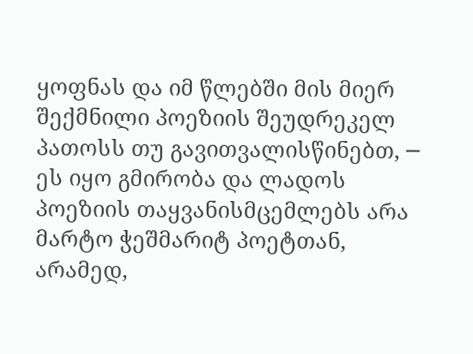ყოფნას და იმ წლებში მის მიერ შექმნილი პოეზიის შეუდრეკელ პათოსს თუ გავითვალისწინებთ, ─ ეს იყო გმირობა და ლადოს პოეზიის თაყვანისმცემლებს არა მარტო ჭეშმარიტ პოეტთან, არამედ,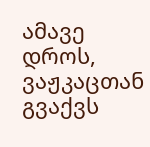ამავე დროს, ვაჟკაცთან გვაქვს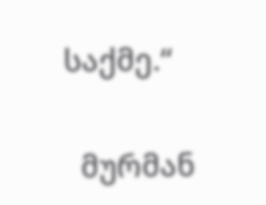საქმე.“

  მურმან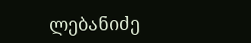ლებანიძე